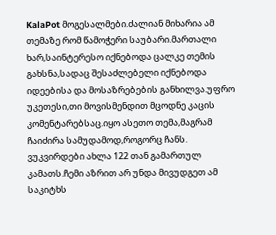KalaPot მოგესალმები.ძალიან მიხარია ამ თემაზე რომ წამოჭერი საუბარი.მართალი ხარ,საინტერესო იქნებოდა ცალკე თემის გახსნა,სადაც შესაძლებელი იქნებოდა იდეებისა და მოსაზრებების განხილვა.უფრო უკეთესი,თი მოვისმენდით მცოდნე კაცის კომენტარებსაც.იყო ასეთო თემა,მაგრამ ჩაიძირა სამუდამოდ,როგორც ჩანს. ვუკვირდები ახლა 122 თან გამართულ კამათს.ჩემი აზრით არ უნდა მივუდგეთ ამ საკიტხს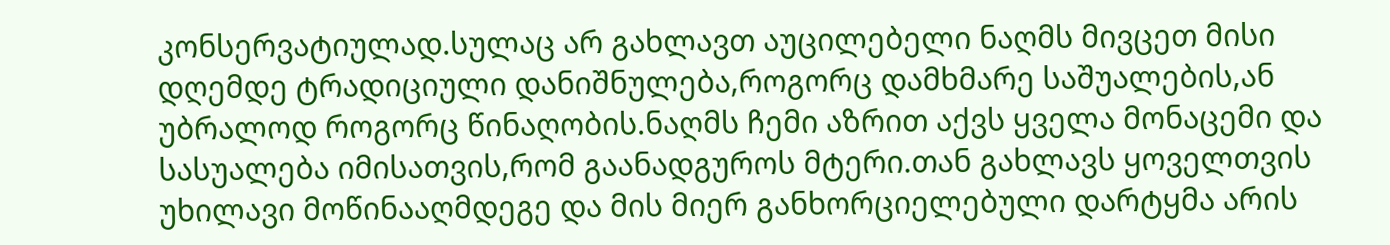კონსერვატიულად.სულაც არ გახლავთ აუცილებელი ნაღმს მივცეთ მისი დღემდე ტრადიციული დანიშნულება,როგორც დამხმარე საშუალების,ან უბრალოდ როგორც წინაღობის.ნაღმს ჩემი აზრით აქვს ყველა მონაცემი და სასუალება იმისათვის,რომ გაანადგუროს მტერი.თან გახლავს ყოველთვის უხილავი მოწინააღმდეგე და მის მიერ განხორციელებული დარტყმა არის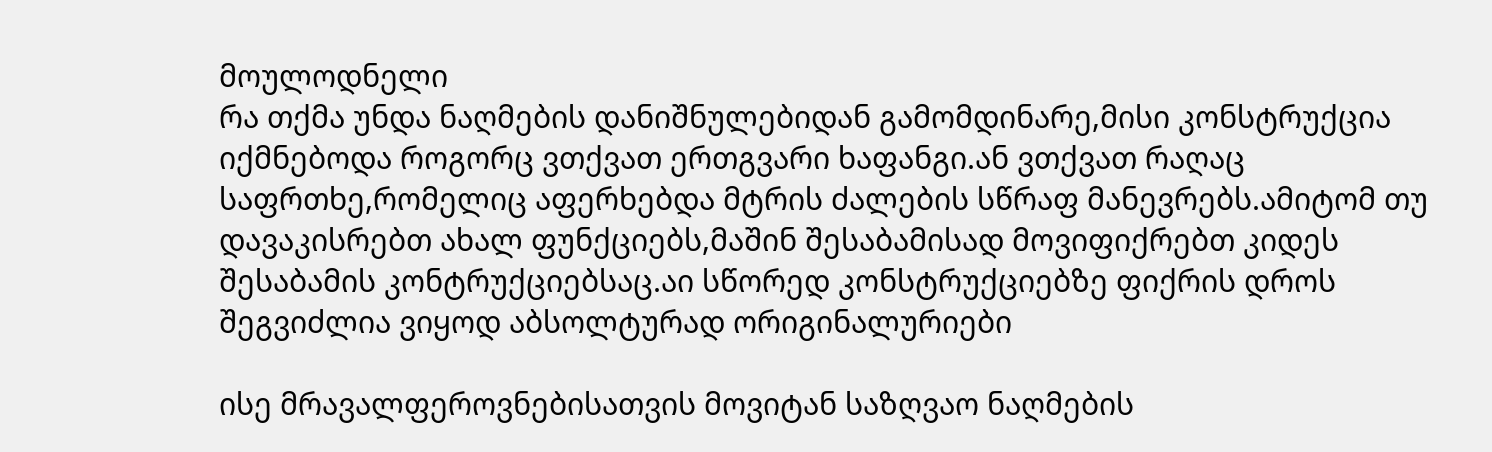მოულოდნელი
რა თქმა უნდა ნაღმების დანიშნულებიდან გამომდინარე,მისი კონსტრუქცია იქმნებოდა როგორც ვთქვათ ერთგვარი ხაფანგი.ან ვთქვათ რაღაც საფრთხე,რომელიც აფერხებდა მტრის ძალების სწრაფ მანევრებს.ამიტომ თუ დავაკისრებთ ახალ ფუნქციებს,მაშინ შესაბამისად მოვიფიქრებთ კიდეს შესაბამის კონტრუქციებსაც.აი სწორედ კონსტრუქციებზე ფიქრის დროს შეგვიძლია ვიყოდ აბსოლტურად ორიგინალურიები

ისე მრავალფეროვნებისათვის მოვიტან საზღვაო ნაღმების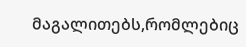მაგალითებს,რომლებიც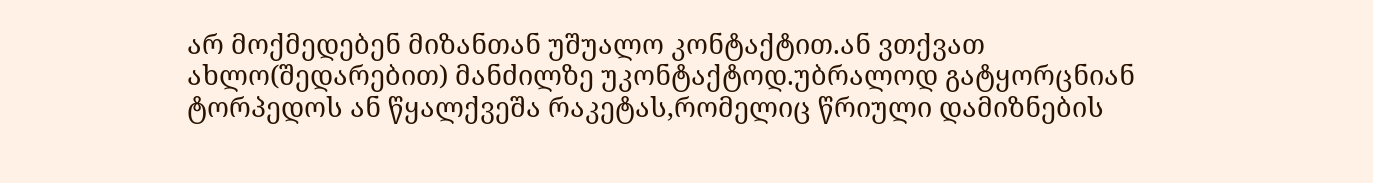არ მოქმედებენ მიზანთან უშუალო კონტაქტით.ან ვთქვათ ახლო(შედარებით) მანძილზე უკონტაქტოდ.უბრალოდ გატყორცნიან ტორპედოს ან წყალქვეშა რაკეტას,რომელიც წრიული დამიზნების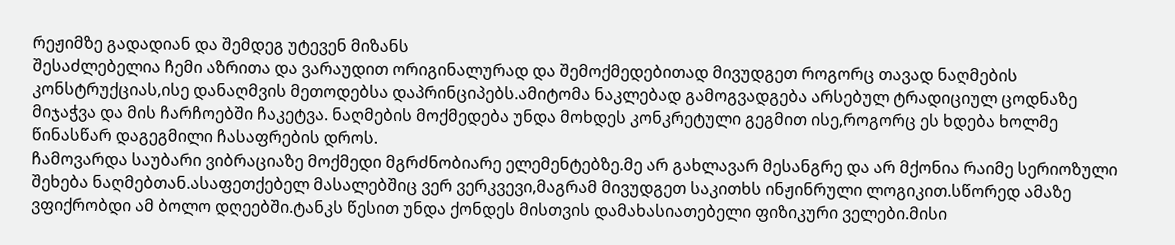რეჟიმზე გადადიან და შემდეგ უტევენ მიზანს
შესაძლებელია ჩემი აზრითა და ვარაუდით ორიგინალურად და შემოქმედებითად მივუდგეთ როგორც თავად ნაღმების კონსტრუქციას,ისე დანაღმვის მეთოდებსა დაპრინციპებს.ამიტომა ნაკლებად გამოგვადგება არსებულ ტრადიციულ ცოდნაზე მიჯაჭვა და მის ჩარჩოებში ჩაკეტვა. ნაღმების მოქმედება უნდა მოხდეს კონკრეტული გეგმით ისე,როგორც ეს ხდება ხოლმე წინასწარ დაგეგმილი ჩასაფრების დროს.
ჩამოვარდა საუბარი ვიბრაციაზე მოქმედი მგრძნობიარე ელემენტებზე.მე არ გახლავარ მესანგრე და არ მქონია რაიმე სერიოზული შეხება ნაღმებთან.ასაფეთქებელ მასალებშიც ვერ ვერკვევი,მაგრამ მივუდგეთ საკითხს ინჟინრული ლოგიკით.სწორედ ამაზე ვფიქრობდი ამ ბოლო დღეებში.ტანკს წესით უნდა ქონდეს მისთვის დამახასიათებელი ფიზიკური ველები.მისი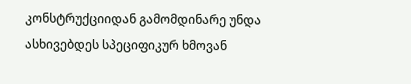კონსტრუქციიდან გამომდინარე უნდა ასხივებდეს სპეციფიკურ ხმოვან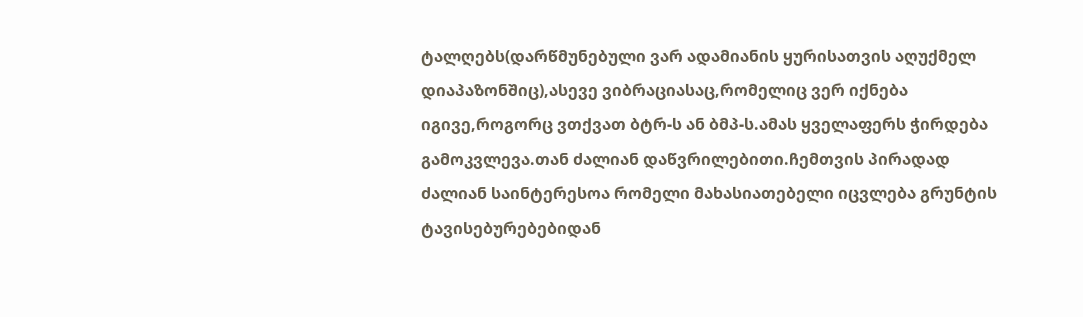ტალღებს(დარწმუნებული ვარ ადამიანის ყურისათვის აღუქმელ დიაპაზონშიც),ასევე ვიბრაციასაც,რომელიც ვერ იქნება იგივე,როგორც ვთქვათ ბტრ-ს ან ბმპ-ს.ამას ყველაფერს ჭირდება გამოკვლევა.თან ძალიან დაწვრილებითი.ჩემთვის პირადად ძალიან საინტერესოა რომელი მახასიათებელი იცვლება გრუნტის ტავისებურებებიდან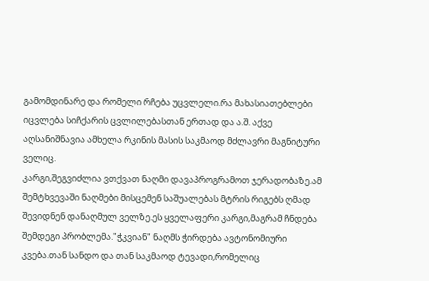გამომდინარე და რომელი რჩება უცვლელი.რა მახასიათებლები იცვლება სიჩქარის ცვლილებასთან ერთად და ა.შ. აქვე აღსანიშნავია ამხელა რკინის მასის საკმაოდ მძლავრი მაგნიტური ველიც.
კარგი,შეგვიძლია ვთქვათ ნაღმი დავაპროგრამოთ ჯერადობაზე.ამ შემტხვევაში ნაღმები მისცემენ საშუალებას მტრის რიგებს ღმად შევიდნენ დანაღმულ ველზე.ეს ყველაფერი კარგი,მაგრამ ჩნდება შემდეგი პრობლემა."ჭკვიან" ნაღმს ჭირდება ავტონომიური კვება.თან სანდო და თან საკმაოდ ტევადი,რომელიც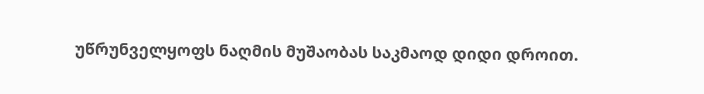უწრუნველყოფს ნაღმის მუშაობას საკმაოდ დიდი დროით.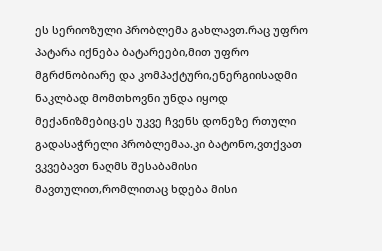ეს სერიოზული პრობლემა გახლავთ.რაც უფრო პატარა იქნება ბატარეები,მით უფრო მგრძნობიარე და კომპაქტური,ენერგიისადმი ნაკლბად მომთხოვნი უნდა იყოდ მექანიზმებიც.ეს უკვე ჩვენს დონეზე რთული გადასაჭრელი პრობლემაა.კი ბატონო,ვთქვათ ვკვებავთ ნაღმს შესაბამისი მავთულით,რომლითაც ხდება მისი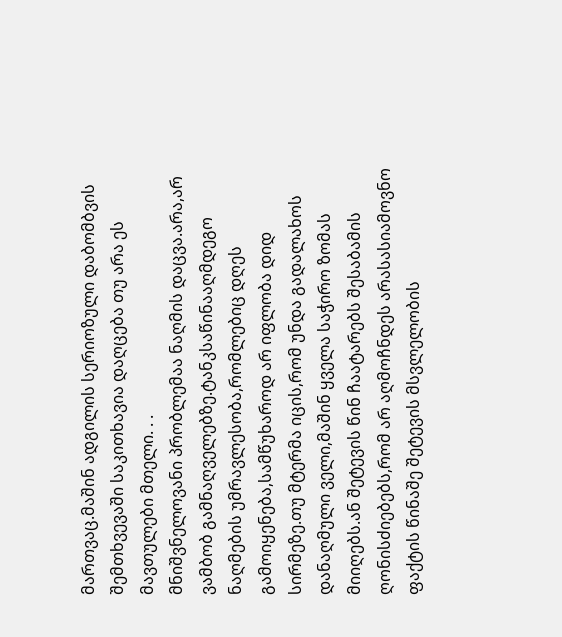მართვაც.მაშინ ადგილის სერიოზული დაბომბვის შემთხვევაში საკითხავია დაღცება თუ არა ეს მავთულები მთელი. . .
მნიშვნელოვანი პრობლემაა ნაღმის დაცვა.არა,არ ვამბობ გამნაღველებზე.ტანკსაწინააღმდეგო ნაღმების უმრავლესობა,რომლებიც დღეს გამოიყენება,სამწუხაროდ არ იფლობა დიდ სირმეზე.თუ მტერმა იცის,რომ უნდა გადალახოს დანაღმული ველი,მაშინ ყველა საჭირო ზომას მიიღებს.ან შეტევის წინ ჩაატარებს შესაბამის ღონისძიებებს,რომ არ აღმოჩნდეს არასასიამოვნო ფაქტის წინაშე შეტევის მსვლელობის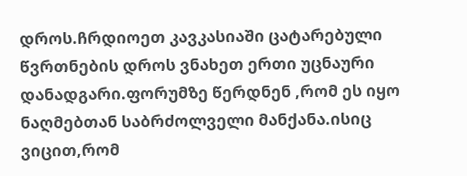დროს.ჩრდიოეთ კავკასიაში ცატარებული წვრთნების დროს ვნახეთ ერთი უცნაური დანადგარი.ფორუმზე წერდნენ ,რომ ეს იყო ნაღმებთან საბრძოლველი მანქანა.ისიც ვიცით,რომ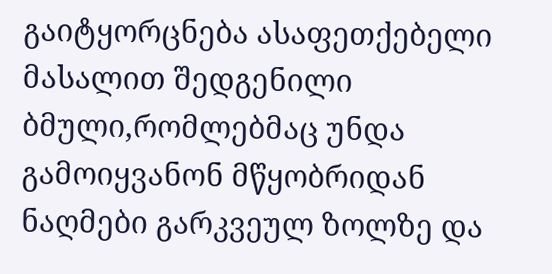გაიტყორცნება ასაფეთქებელი მასალით შედგენილი ბმული,რომლებმაც უნდა გამოიყვანონ მწყობრიდან ნაღმები გარკვეულ ზოლზე და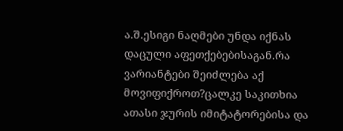ა.შ.ესიგი ნაღმები უნდა იქნას დაცული აფეთქებებისაგან.რა ვარიანტები შეიძლება აქ მოვიფიქროთ?ცალკე საკითხია ათასი ჯურის იმიტატორებისა და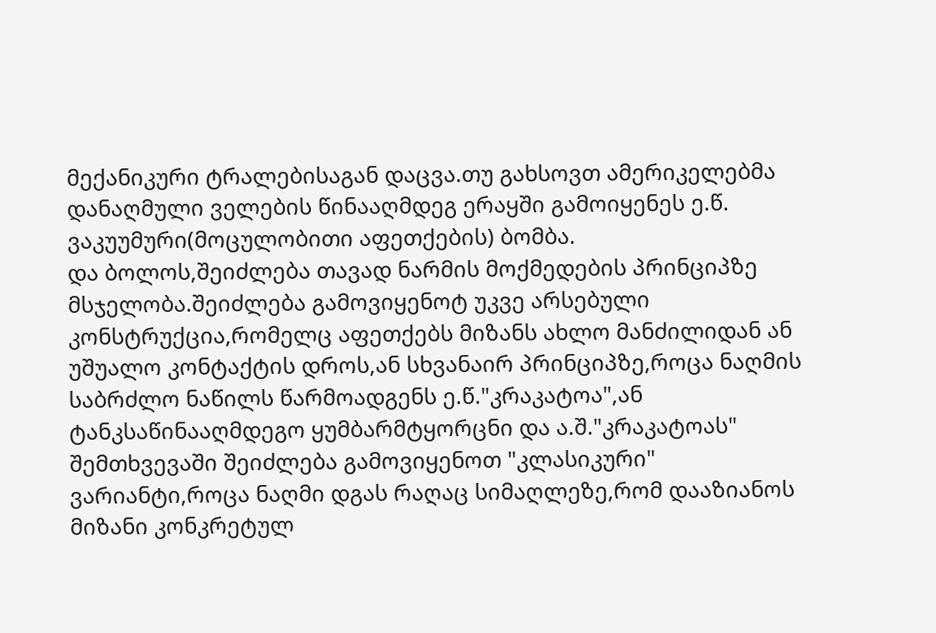მექანიკური ტრალებისაგან დაცვა.თუ გახსოვთ ამერიკელებმა დანაღმული ველების წინააღმდეგ ერაყში გამოიყენეს ე.წ. ვაკუუმური(მოცულობითი აფეთქების) ბომბა.
და ბოლოს,შეიძლება თავად ნარმის მოქმედების პრინციპზე მსჯელობა.შეიძლება გამოვიყენოტ უკვე არსებული კონსტრუქცია,რომელც აფეთქებს მიზანს ახლო მანძილიდან ან უშუალო კონტაქტის დროს,ან სხვანაირ პრინციპზე,როცა ნაღმის საბრძლო ნაწილს წარმოადგენს ე.წ."კრაკატოა",ან ტანკსაწინააღმდეგო ყუმბარმტყორცნი და ა.შ."კრაკატოას" შემთხვევაში შეიძლება გამოვიყენოთ "კლასიკური" ვარიანტი,როცა ნაღმი დგას რაღაც სიმაღლეზე,რომ დააზიანოს მიზანი კონკრეტულ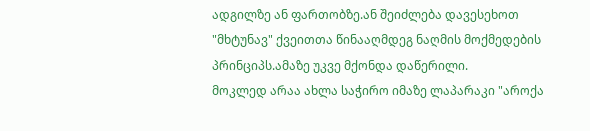ადგილზე ან ფართობზე.ან შეიძლება დავესეხოთ "მხტუნავ" ქვეითთა წინააღმდეგ ნაღმის მოქმედების პრინციპს.ამაზე უკვე მქონდა დაწერილი.
მოკლედ არაა ახლა საჭირო იმაზე ლაპარაკი "აროქა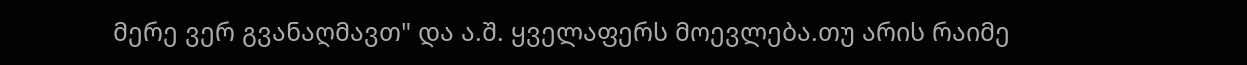მერე ვერ გვანაღმავთ" და ა.შ. ყველაფერს მოევლება.თუ არის რაიმე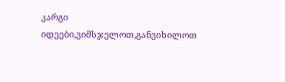კარგი იდეები,ვიმსჯელოთ,განვიხილოთ